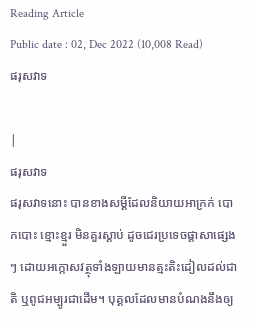Reading Article
Public date : 02, Dec 2022 (10,008 Read)
ផរុសវាទ

|
ផរុសវាទ
ផរុសវាទនោះ បានខាងសម្ដីដែលនិយាយអាក្រក់ បោកបោះ ខ្មោះខ្មួរ មិនគួរស្ដាប់ ដូចជេរប្រទេចផ្ដាសាផ្សេងៗ ដោយអក្កោសវត្ថុទាំងឡាយមានត្មះតិះដៀលដល់ជាតិ ឬពូជអម្បូរជាដើម។ បុគ្គលដែលមានបំណងនឹងឲ្យ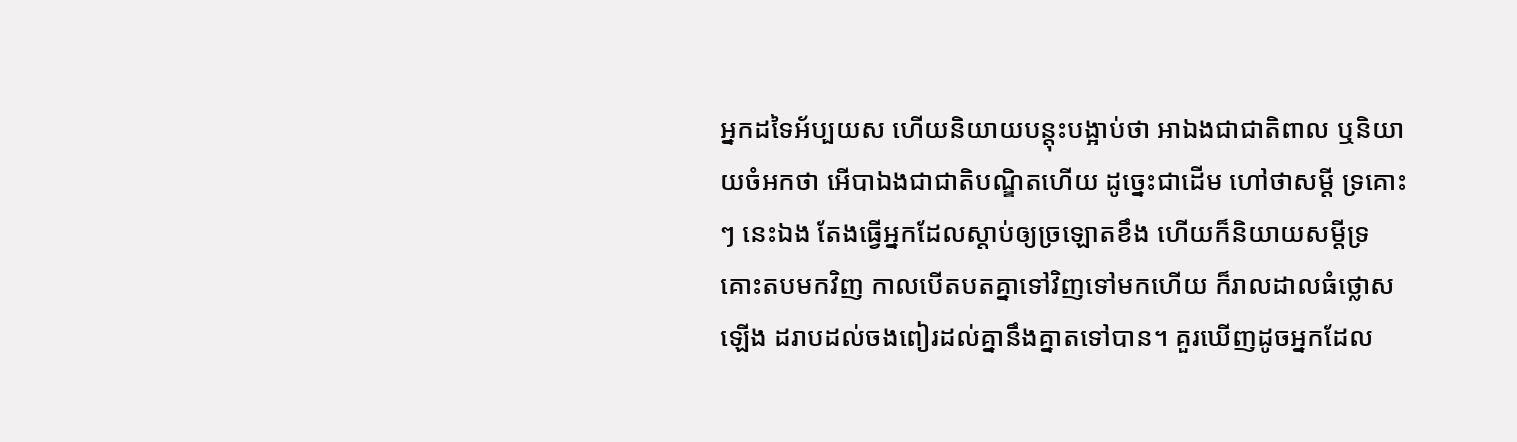អ្នកដទៃអ័ប្បយស ហើយនិយាយបន្តុះបង្អាប់ថា អាឯងជាជាតិពាល ឬនិយាយចំអកថា អើបាឯងជាជាតិបណ្ឌិតហើយ ដូច្នេះជាដើម ហៅថាសម្ដី ទ្រគោះ ៗ នេះឯង តែងធ្វើអ្នកដែលស្ដាប់ឲ្យច្រឡោតខឹង ហើយក៏និយាយសម្ដីទ្រគោះតបមកវិញ កាលបើតបតគ្នាទៅវិញទៅមកហើយ ក៏រាលដាលធំថ្លោសឡើង ដរាបដល់ចងពៀរដល់គ្នានឹងគ្នាតទៅបាន។ គួរឃើញដូចអ្នកដែល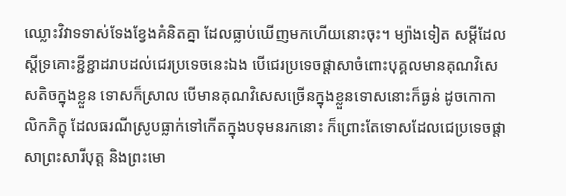ឈ្លោះវិវាទទាស់ទែងខ្វែងគំនិតគ្នា ដែលធ្លាប់ឃើញមកហើយនោះចុះ។ ម្យ៉ាងទៀត សម្ដីដែលស្ដីទ្រគោះខ្ជីខ្ជាដរាបដល់ជេរប្រទេចនេះឯង បើជេរប្រទេចផ្ដាសាចំពោះបុគ្គលមានគុណវិសេសតិចក្នុងខ្លួន ទោសក៏ស្រាល បើមានគុណវិសេសច្រើនក្នុងខ្លួនទោសនោះក៏ធ្ងន់ ដូចកោកាលិកភិក្ខុ ដែលធរណីស្រូបធ្លាក់ទៅកើតក្នុងបទុមនរកនោះ ក៏ព្រោះតែទោសដែលជេប្រទេចផ្ដាសាព្រះសារីបុត្ត និងព្រះមោ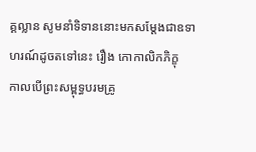គ្គល្លាន សូមនាំទិទាននោះមកសម្ដែងជាឧទាហរណ៍ដូចតទៅនេះ រឿង កោកាលិកភិក្ខុ
កាលបើព្រះសម្ពុទ្ធបរមគ្រូ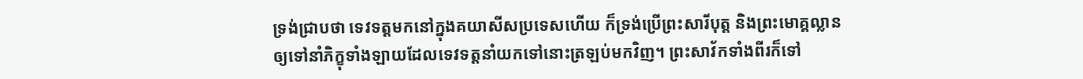ទ្រង់ជ្រាបថា ទេវទត្តមកនៅក្នុងគយាសីសប្រទេសហើយ ក៏ទ្រង់ប្រើព្រះសារីបុត្ត និងព្រះមោគ្គល្លានឲ្យទៅនាំភិក្ខុទាំងឡាយដែលទេវទត្តនាំយកទៅនោះត្រឡប់មកវិញ។ ព្រះសាវ័កទាំងពីរក៏ទៅ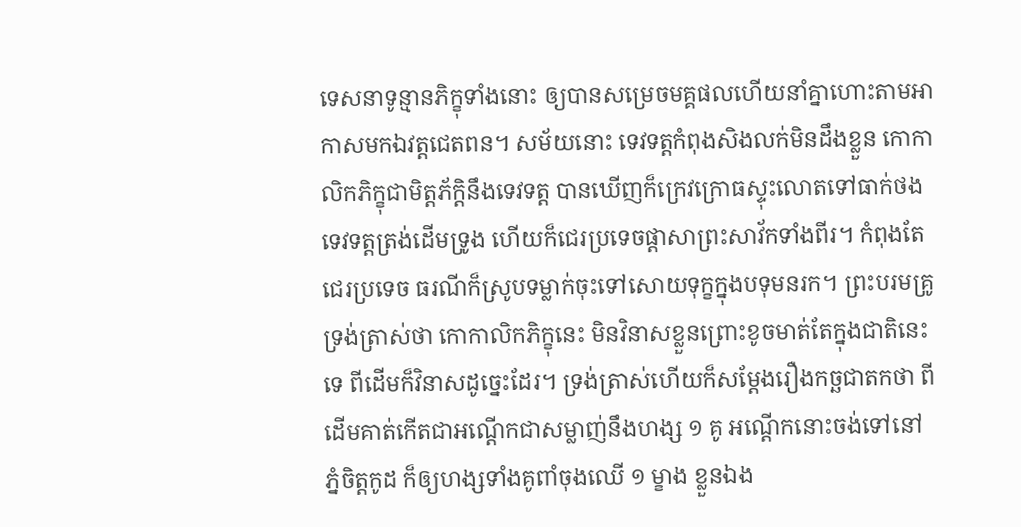ទេសនាទូន្មានភិក្ខុទាំងនោះ ឲ្យបានសម្រេចមគ្គផលហើយនាំគ្នាហោះតាមអាកាសមកឯវត្តជេតពន។ សម័យនោះ ទេវទត្តកំពុងសិងលក់មិនដឹងខ្លួន កោកាលិកភិក្ខុជាមិត្តភ័ក្តិនឹងទេវទត្ត បានឃើញក៏ក្រេវក្រោធស្ទុះលោតទៅធាក់ថងទេវទត្តត្រង់ដើមទ្រូង ហើយក៏ជេរប្រទេចផ្ដាសាព្រះសាវ័កទាំងពីរ។ កំពុងតែជេរប្រទេច ធរណីក៏ស្រូបទម្លាក់ចុះទៅសោយទុក្ខក្នុងបទុមនរក។ ព្រះបរមគ្រូទ្រង់ត្រាស់ថា កោកាលិកភិក្ខុនេះ មិនវិនាសខ្លួនព្រោះខូចមាត់តែក្នុងជាតិនេះទេ ពីដើមក៏វិនាសដូច្នេះដែរ។ ទ្រង់ត្រាស់ហើយក៏សម្ដែងរឿងកច្ឆជាតកថា ពីដើមគាត់កើតជាអណ្ដើកជាសម្លាញ់នឹងហង្ស ១ គូ អណ្ដើកនោះចង់ទៅនៅភ្នំចិត្តកូដ ក៏ឲ្យហង្សទាំងគូពាំចុងឈើ ១ ម្ខាង ខ្លួនឯង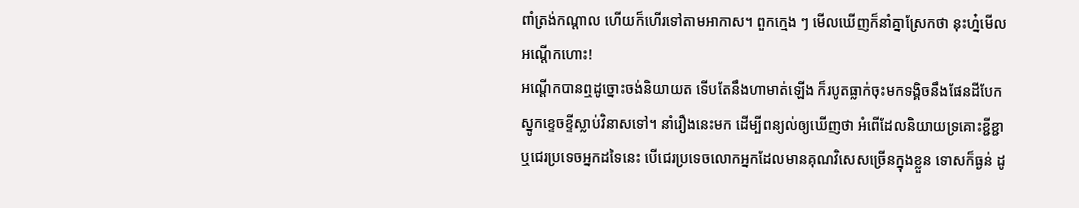ពាំត្រង់កណ្ដាល ហើយក៏ហើរទៅតាមអាកាស។ ពួកក្មេង ៗ មើលឃើញក៏នាំគ្នាស្រែកថា នុះហ្ន៎មើលអណ្ដើកហោះ!
អណ្ដើកបានឮដូច្នោះចង់និយាយត ទើបតែនឹងហាមាត់ឡើង ក៏របូតធ្លាក់ចុះមកទង្គិចនឹងផែនដីបែកស្នូកខ្ទេចខ្ទីស្លាប់វិនាសទៅ។ នាំរឿងនេះមក ដើម្បីពន្យល់ឲ្យឃើញថា អំពើដែលនិយាយទ្រគោះខ្ជីខ្ជា ឬជេរប្រទេចអ្នកដទៃនេះ បើជេរប្រទេចលោកអ្នកដែលមានគុណវិសេសច្រើនក្នុងខ្លួន ទោសក៏ធ្ងន់ ដូ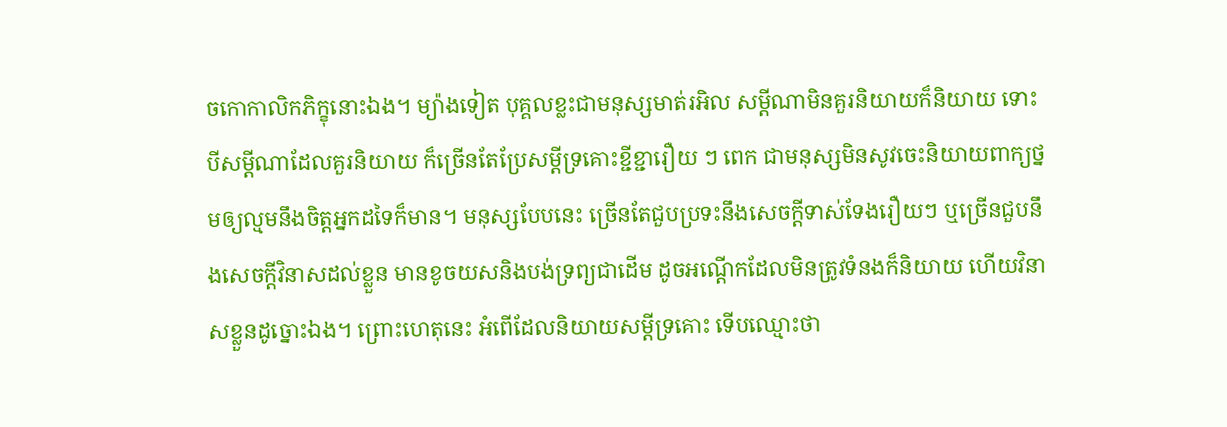ចកោកាលិកភិក្ខុនោះឯង។ ម្យ៉ាងទៀត បុគ្គលខ្លះជាមនុស្សមាត់រអិល សម្ដីណាមិនគួរនិយាយក៏និយាយ ទោះបីសម្ដីណាដែលគួរនិយាយ ក៏ច្រើនតែប្រែសម្ដីទ្រគោះខ្ជីខ្ជារឿយ ៗ ពេក ជាមនុស្សមិនសូវចេះនិយាយពាក្យថ្នមឲ្យល្មមនឹងចិត្តអ្នកដទៃក៏មាន។ មនុស្សបែបនេះ ច្រើនតែជួបប្រទះនឹងសេចក្ដីទាស់ទែងរឿយៗ ឬច្រើនជួបនឹងសេចក្ដីវិនាសដល់ខ្លួន មានខូចយសនិងបង់ទ្រព្យជាដើម ដូចអណ្ដើកដែលមិនត្រូវទំនងក៏និយាយ ហើយវិនាសខ្លួនដូច្នោះឯង។ ព្រោះហេតុនេះ អំពើដែលនិយាយសម្ដីទ្រគោះ ទើបឈ្មោះថា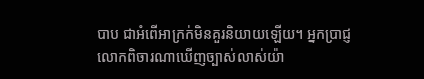បាប ជាអំពើអាក្រក់មិនគួរនិយាយឡើយ។ អ្នកប្រាជ្ញលោកពិចារណាឃើញច្បាស់លាស់យ៉ា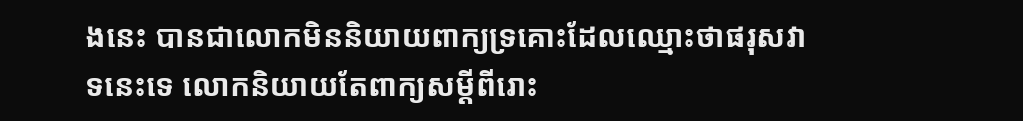ងនេះ បានជាលោកមិននិយាយពាក្យទ្រគោះដែលឈ្មោះថាផរុសវាទនេះទេ លោកនិយាយតែពាក្យសម្ដីពីរោះ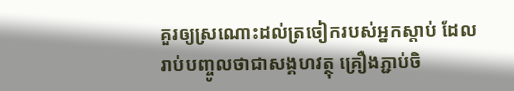គួរឲ្យស្រណោះដល់ត្រចៀករបស់អ្នកស្ដាប់ ដែលរាប់បញ្ចូលថាជាសង្គហវត្ថុ គ្រឿងភ្ជាប់ចិ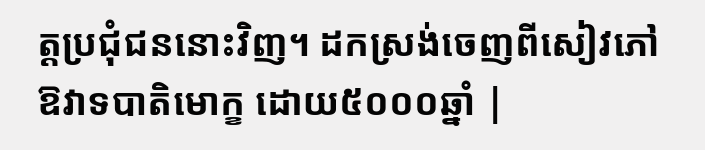ត្តប្រជុំជននោះវិញ។ ដកស្រង់ចេញពីសៀវភៅ ឱវាទបាតិមោក្ខ ដោយ៥០០០ឆ្នាំ |